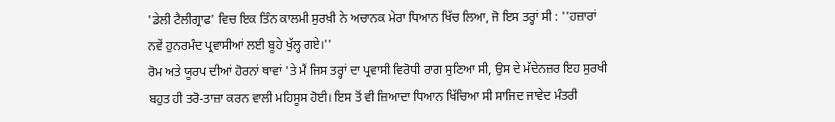'ਡੇਲੀ ਟੈਲੀਗ੍ਰਾਫ' ਵਿਚ ਇਕ ਤਿੰਨ ਕਾਲਮੀ ਸੁਰਖ਼ੀ ਨੇ ਅਚਾਨਕ ਮੇਰਾ ਧਿਆਨ ਖਿੱਚ ਲਿਆ, ਜੋ ਇਸ ਤਰ੍ਹਾਂ ਸੀ : ''ਹਜ਼ਾਰਾਂ ਨਵੇਂ ਹੁਨਰਮੰਦ ਪ੍ਰਵਾਸੀਆਂ ਲਈ ਬੂਹੇ ਖੁੱਲ੍ਹ ਗਏ।''
ਰੋਮ ਅਤੇ ਯੂਰਪ ਦੀਆਂ ਹੋਰਨਾਂ ਥਾਵਾਂ 'ਤੇ ਮੈਂ ਜਿਸ ਤਰ੍ਹਾਂ ਦਾ ਪ੍ਰਵਾਸੀ ਵਿਰੋਧੀ ਰਾਗ ਸੁਣਿਆ ਸੀ, ਉਸ ਦੇ ਮੱਦੇਨਜ਼ਰ ਇਹ ਸੁਰਖੀ ਬਹੁਤ ਹੀ ਤਰੋ-ਤਾਜ਼ਾ ਕਰਨ ਵਾਲੀ ਮਹਿਸੂਸ ਹੋਈ। ਇਸ ਤੋਂ ਵੀ ਜ਼ਿਆਦਾ ਧਿਆਨ ਖਿੱਚਿਆ ਸੀ ਸਾਜਿਦ ਜਾਵੇਦ ਮੰਤਰੀ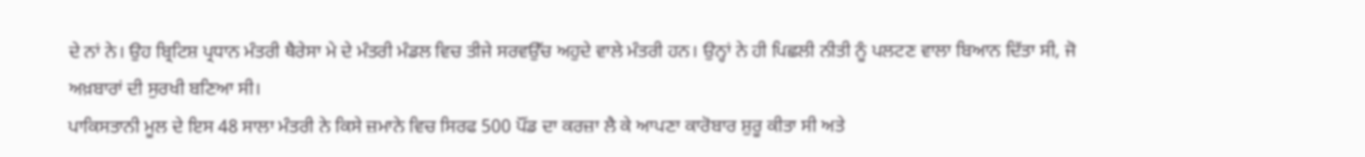ਦੇ ਨਾਂ ਨੇ। ਉਹ ਬ੍ਰਿਟਿਸ਼ ਪ੍ਰਧਾਨ ਮੰਤਰੀ ਥੈਰੇਸਾ ਮੇ ਦੇ ਮੰਤਰੀ ਮੰਡਲ ਵਿਚ ਤੀਜੇ ਸਰਵਉੱਚ ਅਹੁਦੇ ਵਾਲੇ ਮੰਤਰੀ ਹਨ। ਉਨ੍ਹਾਂ ਨੇ ਹੀ ਪਿਛਲੀ ਨੀਤੀ ਨੂੰ ਪਲਟਣ ਵਾਲਾ ਬਿਆਨ ਦਿੱਤਾ ਸੀ, ਜੋ ਅਖ਼ਬਾਰਾਂ ਦੀ ਸੁਰਖੀ ਬਣਿਆ ਸੀ।
ਪਾਕਿਸਤਾਨੀ ਮੂਲ ਦੇ ਇਸ 48 ਸਾਲਾ ਮੰਤਰੀ ਨੇ ਕਿਸੇ ਜ਼ਮਾਨੇ ਵਿਚ ਸਿਰਫ 500 ਪੌਂਡ ਦਾ ਕਰਜ਼ਾ ਲੈ ਕੇ ਆਪਣਾ ਕਾਰੋਬਾਰ ਸ਼ੁਰੂ ਕੀਤਾ ਸੀ ਅਤੇ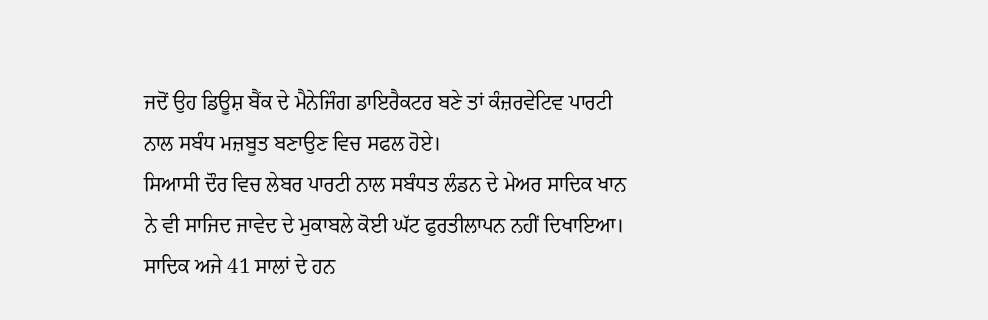ਜਦੋਂ ਉਹ ਡਿਊਸ਼ ਬੈਂਕ ਦੇ ਮੈਨੇਜਿੰਗ ਡਾਇਰੈਕਟਰ ਬਣੇ ਤਾਂ ਕੰਜ਼ਰਵੇਟਿਵ ਪਾਰਟੀ ਨਾਲ ਸਬੰਧ ਮਜ਼ਬੂਤ ਬਣਾਉਣ ਵਿਚ ਸਫਲ ਹੋਏ।
ਸਿਆਸੀ ਦੌਰ ਵਿਚ ਲੇਬਰ ਪਾਰਟੀ ਨਾਲ ਸਬੰਧਤ ਲੰਡਨ ਦੇ ਮੇਅਰ ਸਾਦਿਕ ਖਾਨ ਨੇ ਵੀ ਸਾਜਿਦ ਜਾਵੇਦ ਦੇ ਮੁਕਾਬਲੇ ਕੋਈ ਘੱਟ ਫੁਰਤੀਲਾਪਨ ਨਹੀਂ ਦਿਖਾਇਆ। ਸਾਦਿਕ ਅਜੇ 41 ਸਾਲਾਂ ਦੇ ਹਨ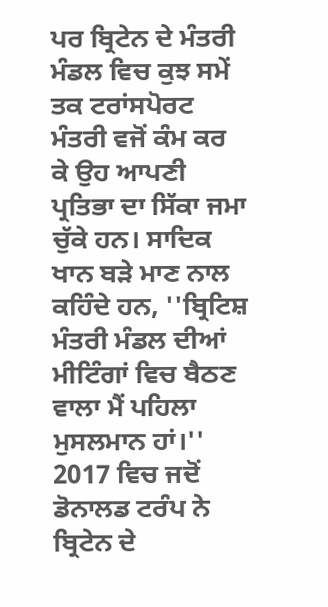ਪਰ ਬ੍ਰਿਟੇਨ ਦੇ ਮੰਤਰੀ ਮੰਡਲ ਵਿਚ ਕੁਝ ਸਮੇਂ ਤਕ ਟਰਾਂਸਪੋਰਟ ਮੰਤਰੀ ਵਜੋਂ ਕੰਮ ਕਰ ਕੇ ਉਹ ਆਪਣੀ ਪ੍ਰਤਿਭਾ ਦਾ ਸਿੱਕਾ ਜਮਾ ਚੁੱਕੇ ਹਨ। ਸਾਦਿਕ ਖਾਨ ਬੜੇ ਮਾਣ ਨਾਲ ਕਹਿੰਦੇ ਹਨ, ''ਬ੍ਰਿਟਿਸ਼ ਮੰਤਰੀ ਮੰਡਲ ਦੀਆਂ ਮੀਟਿੰਗਾਂ ਵਿਚ ਬੈਠਣ ਵਾਲਾ ਮੈਂ ਪਹਿਲਾ ਮੁਸਲਮਾਨ ਹਾਂ।''
2017 ਵਿਚ ਜਦੋਂ ਡੋਨਾਲਡ ਟਰੰਪ ਨੇ ਬ੍ਰਿਟੇਨ ਦੇ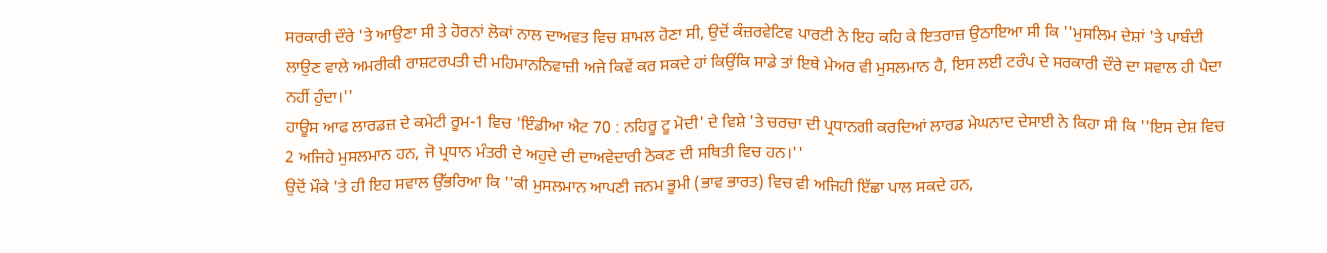ਸਰਕਾਰੀ ਦੌਰੇ 'ਤੇ ਆਉਣਾ ਸੀ ਤੇ ਹੋਰਨਾਂ ਲੋਕਾਂ ਨਾਲ ਦਾਅਵਤ ਵਿਚ ਸ਼ਾਮਲ ਹੋਣਾ ਸੀ, ਉਦੋਂ ਕੰਜ਼ਰਵੇਟਿਵ ਪਾਰਟੀ ਨੇ ਇਹ ਕਹਿ ਕੇ ਇਤਰਾਜ਼ ਉਠਾਇਆ ਸੀ ਕਿ ''ਮੁਸਲਿਮ ਦੇਸ਼ਾਂ 'ਤੇ ਪਾਬੰਦੀ ਲਾਉਣ ਵਾਲੇ ਅਮਰੀਕੀ ਰਾਸ਼ਟਰਪਤੀ ਦੀ ਮਹਿਮਾਨਨਿਵਾਜ਼ੀ ਅਜੇ ਕਿਵੇਂ ਕਰ ਸਕਦੇ ਹਾਂ ਕਿਉਂਕਿ ਸਾਡੇ ਤਾਂ ਇਥੇ ਮੇਅਰ ਵੀ ਮੁਸਲਮਾਨ ਹੈ, ਇਸ ਲਈ ਟਰੰਪ ਦੇ ਸਰਕਾਰੀ ਦੌਰੇ ਦਾ ਸਵਾਲ ਹੀ ਪੈਦਾ ਨਹੀਂ ਹੁੰਦਾ।''
ਹਾਊਸ ਆਫ ਲਾਰਡਜ਼ ਦੇ ਕਮੇਟੀ ਰੂਮ-1 ਵਿਚ 'ਇੰਡੀਆ ਐਟ 70 : ਨਹਿਰੂ ਟੂ ਮੋਦੀ' ਦੇ ਵਿਸ਼ੇ 'ਤੇ ਚਰਚਾ ਦੀ ਪ੍ਰਧਾਨਗੀ ਕਰਦਿਆਂ ਲਾਰਡ ਮੇਘਨਾਦ ਦੇਸਾਈ ਨੇ ਕਿਹਾ ਸੀ ਕਿ ''ਇਸ ਦੇਸ਼ ਵਿਚ 2 ਅਜਿਹੇ ਮੁਸਲਮਾਨ ਹਨ, ਜੋ ਪ੍ਰਧਾਨ ਮੰਤਰੀ ਦੇ ਅਹੁਦੇ ਦੀ ਦਾਅਵੇਦਾਰੀ ਠੋਕਣ ਦੀ ਸਥਿਤੀ ਵਿਚ ਹਨ।''
ਉਦੋਂ ਮੌਕੇ 'ਤੇ ਹੀ ਇਹ ਸਵਾਲ ਉੱਭਰਿਆ ਕਿ ''ਕੀ ਮੁਸਲਮਾਨ ਆਪਣੀ ਜਨਮ ਭੂਮੀ (ਭਾਵ ਭਾਰਤ) ਵਿਚ ਵੀ ਅਜਿਹੀ ਇੱਛਾ ਪਾਲ ਸਕਦੇ ਹਨ,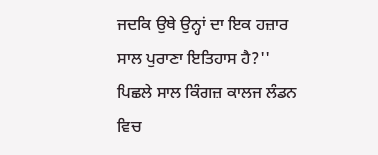ਜਦਕਿ ਉਥੇ ਉਨ੍ਹਾਂ ਦਾ ਇਕ ਹਜ਼ਾਰ ਸਾਲ ਪੁਰਾਣਾ ਇਤਿਹਾਸ ਹੈ?''
ਪਿਛਲੇ ਸਾਲ ਕਿੰਗਜ਼ ਕਾਲਜ ਲੰਡਨ ਵਿਚ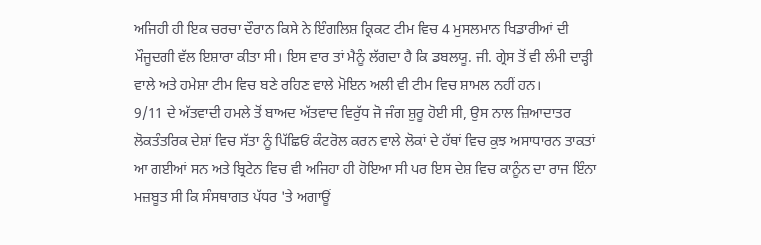ਅਜਿਹੀ ਹੀ ਇਕ ਚਰਚਾ ਦੌਰਾਨ ਕਿਸੇ ਨੇ ਇੰਗਲਿਸ਼ ਕ੍ਰਿਕਟ ਟੀਮ ਵਿਚ 4 ਮੁਸਲਮਾਨ ਖਿਡਾਰੀਆਂ ਦੀ ਮੌਜੂਦਗੀ ਵੱਲ ਇਸ਼ਾਰਾ ਕੀਤਾ ਸੀ। ਇਸ ਵਾਰ ਤਾਂ ਮੈਨੂੰ ਲੱਗਦਾ ਹੈ ਕਿ ਡਬਲਯੂ. ਜੀ. ਗ੍ਰੇਸ ਤੋਂ ਵੀ ਲੰਮੀ ਦਾੜ੍ਹੀ ਵਾਲੇ ਅਤੇ ਹਮੇਸ਼ਾ ਟੀਮ ਵਿਚ ਬਣੇ ਰਹਿਣ ਵਾਲੇ ਮੋਇਨ ਅਲੀ ਵੀ ਟੀਮ ਵਿਚ ਸ਼ਾਮਲ ਨਹੀਂ ਹਨ।
9/11 ਦੇ ਅੱਤਵਾਦੀ ਹਮਲੇ ਤੋਂ ਬਾਅਦ ਅੱਤਵਾਦ ਵਿਰੁੱਧ ਜੋ ਜੰਗ ਸ਼ੁਰੂ ਹੋਈ ਸੀ, ਉਸ ਨਾਲ ਜ਼ਿਆਦਾਤਰ ਲੋਕਤੰਤਰਿਕ ਦੇਸ਼ਾਂ ਵਿਚ ਸੱਤਾ ਨੂੰ ਪਿੱਛਿਓਂ ਕੰਟਰੋਲ ਕਰਨ ਵਾਲੇ ਲੋਕਾਂ ਦੇ ਹੱਥਾਂ ਵਿਚ ਕੁਝ ਅਸਾਧਾਰਨ ਤਾਕਤਾਂ ਆ ਗਈਆਂ ਸਨ ਅਤੇ ਬ੍ਰਿਟੇਨ ਵਿਚ ਵੀ ਅਜਿਹਾ ਹੀ ਹੋਇਆ ਸੀ ਪਰ ਇਸ ਦੇਸ਼ ਵਿਚ ਕਾਨੂੰਨ ਦਾ ਰਾਜ ਇੰਨਾ ਮਜ਼ਬੂਤ ਸੀ ਕਿ ਸੰਸਥਾਗਤ ਪੱਧਰ 'ਤੇ ਅਗਾਊਂ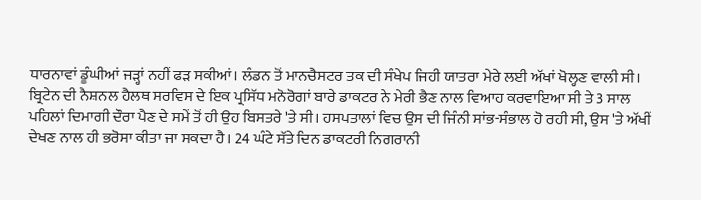ਧਾਰਨਾਵਾਂ ਡੂੰਘੀਆਂ ਜੜ੍ਹਾਂ ਨਹੀਂ ਫੜ ਸਕੀਆਂ। ਲੰਡਨ ਤੋਂ ਮਾਨਚੈਸਟਰ ਤਕ ਦੀ ਸੰਖੇਪ ਜਿਹੀ ਯਾਤਰਾ ਮੇਰੇ ਲਈ ਅੱਖਾਂ ਖੋਲ੍ਹਣ ਵਾਲੀ ਸੀ।
ਬ੍ਰਿਟੇਨ ਦੀ ਨੈਸ਼ਨਲ ਹੈਲਥ ਸਰਵਿਸ ਦੇ ਇਕ ਪ੍ਰਸਿੱਧ ਮਨੋਰੋਗਾਂ ਬਾਰੇ ਡਾਕਟਰ ਨੇ ਮੇਰੀ ਭੈਣ ਨਾਲ ਵਿਆਹ ਕਰਵਾਇਆ ਸੀ ਤੇ 3 ਸਾਲ ਪਹਿਲਾਂ ਦਿਮਾਗੀ ਦੌਰਾ ਪੈਣ ਦੇ ਸਮੇਂ ਤੋਂ ਹੀ ਉਹ ਬਿਸਤਰੇ 'ਤੇ ਸੀ। ਹਸਪਤਾਲਾਂ ਵਿਚ ਉਸ ਦੀ ਜਿੰਨੀ ਸਾਂਭ-ਸੰਭਾਲ ਹੋ ਰਹੀ ਸੀ, ਉਸ 'ਤੇ ਅੱਖੀਂ ਦੇਖਣ ਨਾਲ ਹੀ ਭਰੋਸਾ ਕੀਤਾ ਜਾ ਸਕਦਾ ਹੈ। 24 ਘੰਟੇ ਸੱਤੇ ਦਿਨ ਡਾਕਟਰੀ ਨਿਗਰਾਨੀ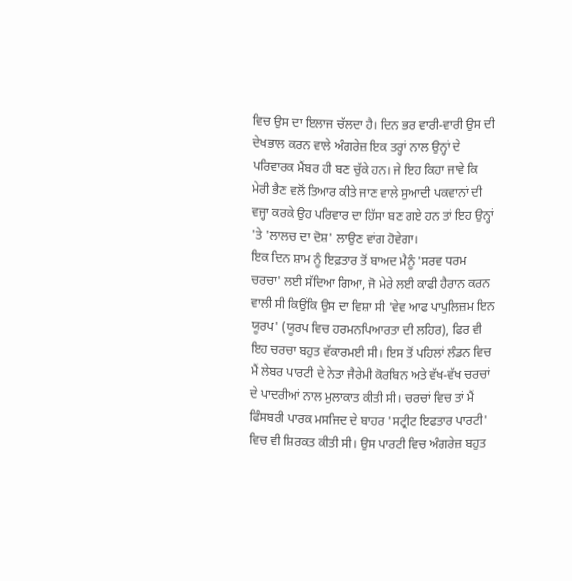ਵਿਚ ਉਸ ਦਾ ਇਲਾਜ ਚੱਲਦਾ ਹੈ। ਦਿਨ ਭਰ ਵਾਰੀ-ਵਾਰੀ ਉਸ ਦੀ ਦੇਖਭਾਲ ਕਰਨ ਵਾਲੇ ਅੰਗਰੇਜ਼ ਇਕ ਤਰ੍ਹਾਂ ਨਾਲ ਉਨ੍ਹਾਂ ਦੇ ਪਰਿਵਾਰਕ ਮੈਂਬਰ ਹੀ ਬਣ ਚੁੱਕੇ ਹਨ। ਜੇ ਇਹ ਕਿਹਾ ਜਾਵੇ ਕਿ ਮੇਰੀ ਭੈਣ ਵਲੋਂ ਤਿਆਰ ਕੀਤੇ ਜਾਣ ਵਾਲੇ ਸੁਆਦੀ ਪਕਵਾਨਾਂ ਦੀ ਵਜ੍ਹਾ ਕਰਕੇ ਉਹ ਪਰਿਵਾਰ ਦਾ ਹਿੱਸਾ ਬਣ ਗਏ ਹਨ ਤਾਂ ਇਹ ਉਨ੍ਹਾਂ 'ਤੇ 'ਲਾਲਚ ਦਾ ਦੋਸ਼' ਲਾਉਣ ਵਾਂਗ ਹੋਵੇਗਾ।
ਇਕ ਦਿਨ ਸ਼ਾਮ ਨੂੰ ਇਫ਼ਤਾਰ ਤੋਂ ਬਾਅਦ ਮੈਨੂੰ 'ਸਰਵ ਧਰਮ ਚਰਚਾ' ਲਈ ਸੱਦਿਆ ਗਿਆ, ਜੋ ਮੇਰੇ ਲਈ ਕਾਫੀ ਹੈਰਾਨ ਕਰਨ ਵਾਲੀ ਸੀ ਕਿਉਂਕਿ ਉਸ ਦਾ ਵਿਸ਼ਾ ਸੀ 'ਵੇਵ ਆਫ ਪਾਪੁਲਿਜ਼ਮ ਇਨ ਯੂਰਪ' (ਯੂਰਪ ਵਿਚ ਹਰਮਨਪਿਆਰਤਾ ਦੀ ਲਹਿਰ), ਫਿਰ ਵੀ ਇਹ ਚਰਚਾ ਬਹੁਤ ਵੱਕਾਰਮਈ ਸੀ। ਇਸ ਤੋਂ ਪਹਿਲਾਂ ਲੰਡਨ ਵਿਚ ਮੈਂ ਲੇਬਰ ਪਾਰਟੀ ਦੇ ਨੇਤਾ ਜੈਰੇਮੀ ਕੋਰਬਿਨ ਅਤੇ ਵੱਖ-ਵੱਖ ਚਰਚਾਂ ਦੇ ਪਾਦਰੀਆਂ ਨਾਲ ਮੁਲਾਕਾਤ ਕੀਤੀ ਸੀ। ਚਰਚਾਂ ਵਿਚ ਤਾਂ ਮੈਂ ਫਿੰਸਬਰੀ ਪਾਰਕ ਮਸਜਿਦ ਦੇ ਬਾਹਰ 'ਸਟ੍ਰੀਟ ਇਫਤਾਰ ਪਾਰਟੀ' ਵਿਚ ਵੀ ਸ਼ਿਰਕਤ ਕੀਤੀ ਸੀ। ਉਸ ਪਾਰਟੀ ਵਿਚ ਅੰਗਰੇਜ਼ ਬਹੁਤ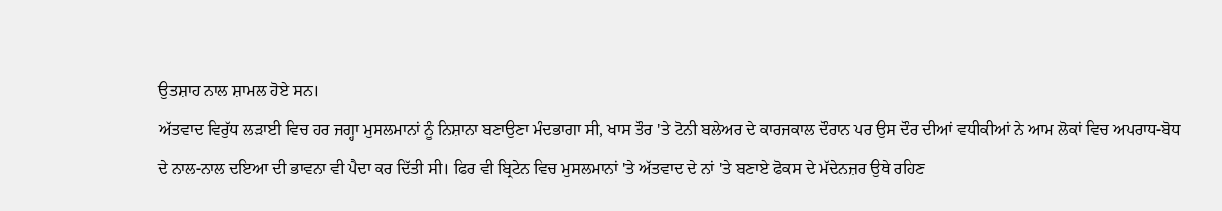ਉਤਸ਼ਾਹ ਨਾਲ ਸ਼ਾਮਲ ਹੋਏ ਸਨ।
ਅੱਤਵਾਦ ਵਿਰੁੱਧ ਲੜਾਈ ਵਿਚ ਹਰ ਜਗ੍ਹਾ ਮੁਸਲਮਾਨਾਂ ਨੂੰ ਨਿਸ਼ਾਨਾ ਬਣਾਉਣਾ ਮੰਦਭਾਗਾ ਸੀ, ਖਾਸ ਤੌਰ 'ਤੇ ਟੋਨੀ ਬਲੇਅਰ ਦੇ ਕਾਰਜਕਾਲ ਦੌਰਾਨ ਪਰ ਉਸ ਦੌਰ ਦੀਆਂ ਵਧੀਕੀਆਂ ਨੇ ਆਮ ਲੋਕਾਂ ਵਿਚ ਅਪਰਾਧ-ਬੋਧ ਦੇ ਨਾਲ-ਨਾਲ ਦਇਆ ਦੀ ਭਾਵਨਾ ਵੀ ਪੈਦਾ ਕਰ ਦਿੱਤੀ ਸੀ। ਫਿਰ ਵੀ ਬ੍ਰਿਟੇਨ ਵਿਚ ਮੁਸਲਮਾਨਾਂ 'ਤੇ ਅੱਤਵਾਦ ਦੇ ਨਾਂ 'ਤੇ ਬਣਾਏ ਫੋਕਸ ਦੇ ਮੱਦੇਨਜ਼ਰ ਉਥੇ ਰਹਿਣ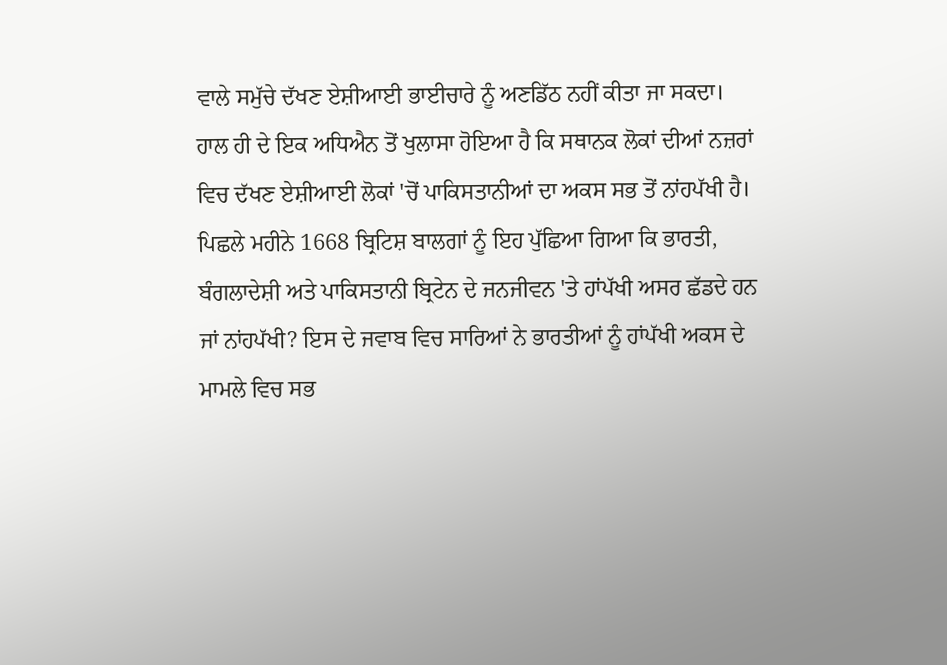ਵਾਲੇ ਸਮੁੱਚੇ ਦੱਖਣ ਏਸ਼ੀਆਈ ਭਾਈਚਾਰੇ ਨੂੰ ਅਣਡਿੱਠ ਨਹੀਂ ਕੀਤਾ ਜਾ ਸਕਦਾ।
ਹਾਲ ਹੀ ਦੇ ਇਕ ਅਧਿਐਨ ਤੋਂ ਖੁਲਾਸਾ ਹੋਇਆ ਹੈ ਕਿ ਸਥਾਨਕ ਲੋਕਾਂ ਦੀਆਂ ਨਜ਼ਰਾਂ ਵਿਚ ਦੱਖਣ ਏਸ਼ੀਆਈ ਲੋਕਾਂ 'ਚੋਂ ਪਾਕਿਸਤਾਨੀਆਂ ਦਾ ਅਕਸ ਸਭ ਤੋਂ ਨਾਂਹਪੱਖੀ ਹੈ। ਪਿਛਲੇ ਮਹੀਨੇ 1668 ਬ੍ਰਿਟਿਸ਼ ਬਾਲਗਾਂ ਨੂੰ ਇਹ ਪੁੱਛਿਆ ਗਿਆ ਕਿ ਭਾਰਤੀ, ਬੰਗਲਾਦੇਸ਼ੀ ਅਤੇ ਪਾਕਿਸਤਾਨੀ ਬ੍ਰਿਟੇਨ ਦੇ ਜਨਜੀਵਨ 'ਤੇ ਹਾਂਪੱਖੀ ਅਸਰ ਛੱਡਦੇ ਹਨ ਜਾਂ ਨਾਂਹਪੱਖੀ? ਇਸ ਦੇ ਜਵਾਬ ਵਿਚ ਸਾਰਿਆਂ ਨੇ ਭਾਰਤੀਆਂ ਨੂੰ ਹਾਂਪੱਖੀ ਅਕਸ ਦੇ ਮਾਮਲੇ ਵਿਚ ਸਭ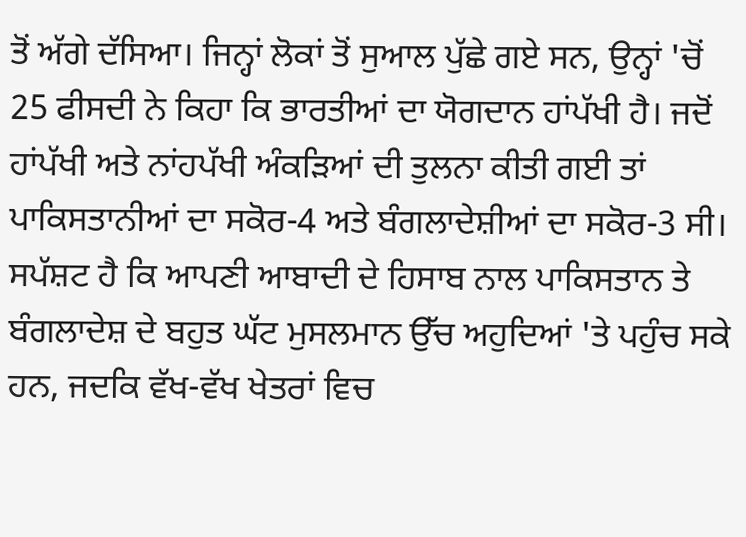ਤੋਂ ਅੱਗੇ ਦੱਸਿਆ। ਜਿਨ੍ਹਾਂ ਲੋਕਾਂ ਤੋਂ ਸੁਆਲ ਪੁੱਛੇ ਗਏ ਸਨ, ਉਨ੍ਹਾਂ 'ਚੋਂ 25 ਫੀਸਦੀ ਨੇ ਕਿਹਾ ਕਿ ਭਾਰਤੀਆਂ ਦਾ ਯੋਗਦਾਨ ਹਾਂਪੱਖੀ ਹੈ। ਜਦੋਂ ਹਾਂਪੱਖੀ ਅਤੇ ਨਾਂਹਪੱਖੀ ਅੰਕੜਿਆਂ ਦੀ ਤੁਲਨਾ ਕੀਤੀ ਗਈ ਤਾਂ ਪਾਕਿਸਤਾਨੀਆਂ ਦਾ ਸਕੋਰ-4 ਅਤੇ ਬੰਗਲਾਦੇਸ਼ੀਆਂ ਦਾ ਸਕੋਰ-3 ਸੀ।
ਸਪੱਸ਼ਟ ਹੈ ਕਿ ਆਪਣੀ ਆਬਾਦੀ ਦੇ ਹਿਸਾਬ ਨਾਲ ਪਾਕਿਸਤਾਨ ਤੇ ਬੰਗਲਾਦੇਸ਼ ਦੇ ਬਹੁਤ ਘੱਟ ਮੁਸਲਮਾਨ ਉੱਚ ਅਹੁਦਿਆਂ 'ਤੇ ਪਹੁੰਚ ਸਕੇ ਹਨ, ਜਦਕਿ ਵੱਖ-ਵੱਖ ਖੇਤਰਾਂ ਵਿਚ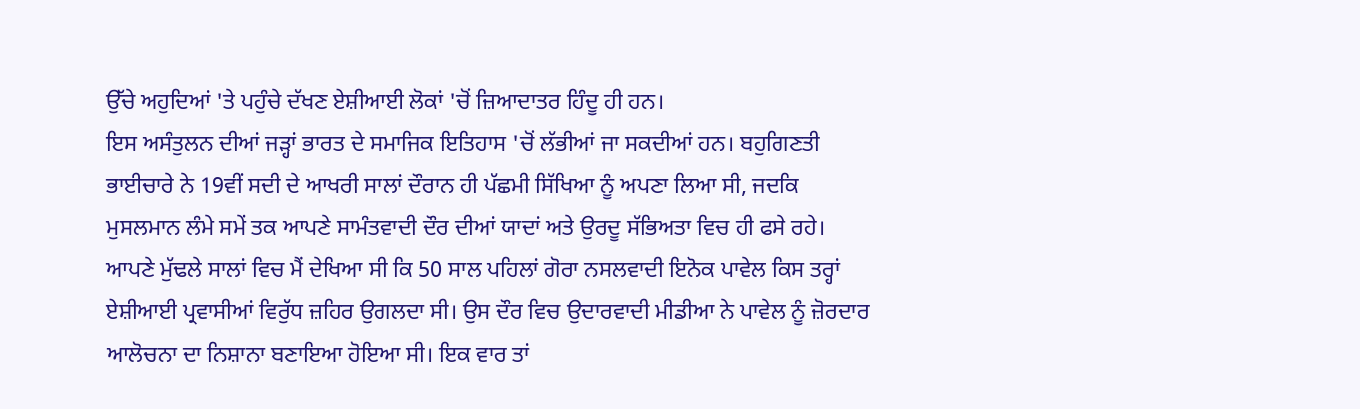ਉੱਚੇ ਅਹੁਦਿਆਂ 'ਤੇ ਪਹੁੰਚੇ ਦੱਖਣ ਏਸ਼ੀਆਈ ਲੋਕਾਂ 'ਚੋਂ ਜ਼ਿਆਦਾਤਰ ਹਿੰਦੂ ਹੀ ਹਨ।
ਇਸ ਅਸੰਤੁਲਨ ਦੀਆਂ ਜੜ੍ਹਾਂ ਭਾਰਤ ਦੇ ਸਮਾਜਿਕ ਇਤਿਹਾਸ 'ਚੋਂ ਲੱਭੀਆਂ ਜਾ ਸਕਦੀਆਂ ਹਨ। ਬਹੁਗਿਣਤੀ ਭਾਈਚਾਰੇ ਨੇ 19ਵੀਂ ਸਦੀ ਦੇ ਆਖਰੀ ਸਾਲਾਂ ਦੌਰਾਨ ਹੀ ਪੱਛਮੀ ਸਿੱਖਿਆ ਨੂੰ ਅਪਣਾ ਲਿਆ ਸੀ, ਜਦਕਿ ਮੁਸਲਮਾਨ ਲੰਮੇ ਸਮੇਂ ਤਕ ਆਪਣੇ ਸਾਮੰਤਵਾਦੀ ਦੌਰ ਦੀਆਂ ਯਾਦਾਂ ਅਤੇ ਉਰਦੂ ਸੱਭਿਅਤਾ ਵਿਚ ਹੀ ਫਸੇ ਰਹੇ।
ਆਪਣੇ ਮੁੱਢਲੇ ਸਾਲਾਂ ਵਿਚ ਮੈਂ ਦੇਖਿਆ ਸੀ ਕਿ 50 ਸਾਲ ਪਹਿਲਾਂ ਗੋਰਾ ਨਸਲਵਾਦੀ ਇਨੋਕ ਪਾਵੇਲ ਕਿਸ ਤਰ੍ਹਾਂ ਏਸ਼ੀਆਈ ਪ੍ਰਵਾਸੀਆਂ ਵਿਰੁੱਧ ਜ਼ਹਿਰ ਉਗਲਦਾ ਸੀ। ਉਸ ਦੌਰ ਵਿਚ ਉਦਾਰਵਾਦੀ ਮੀਡੀਆ ਨੇ ਪਾਵੇਲ ਨੂੰ ਜ਼ੋਰਦਾਰ ਆਲੋਚਨਾ ਦਾ ਨਿਸ਼ਾਨਾ ਬਣਾਇਆ ਹੋਇਆ ਸੀ। ਇਕ ਵਾਰ ਤਾਂ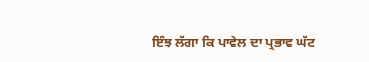ਇੰਝ ਲੱਗਾ ਕਿ ਪਾਵੇਲ ਦਾ ਪ੍ਰਭਾਵ ਘੱਟ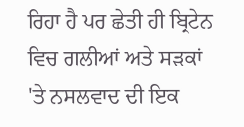ਰਿਹਾ ਹੈ ਪਰ ਛੇਤੀ ਹੀ ਬ੍ਰਿਟੇਨ ਵਿਚ ਗਲੀਆਂ ਅਤੇ ਸੜਕਾਂ 'ਤੇ ਨਸਲਵਾਦ ਦੀ ਇਕ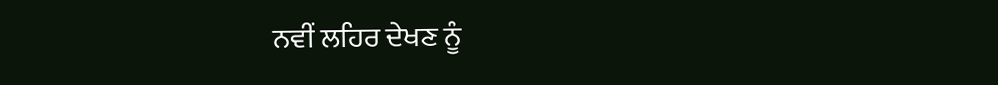ਨਵੀਂ ਲਹਿਰ ਦੇਖਣ ਨੂੰ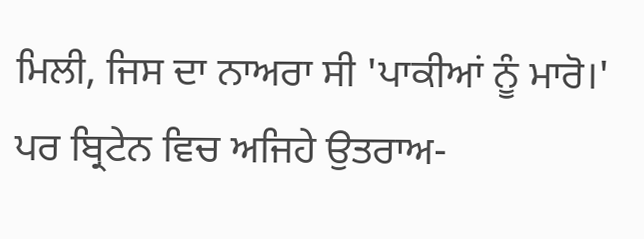ਮਿਲੀ, ਜਿਸ ਦਾ ਨਾਅਰਾ ਸੀ 'ਪਾਕੀਆਂ ਨੂੰ ਮਾਰੋ।'
ਪਰ ਬ੍ਰਿਟੇਨ ਵਿਚ ਅਜਿਹੇ ਉਤਰਾਅ-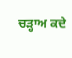ਚੜ੍ਹਾਅ ਕਦੇ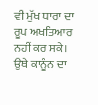ਵੀ ਮੁੱਖ ਧਾਰਾ ਦਾ ਰੂਪ ਅਖਤਿਆਰ ਨਹੀਂ ਕਰ ਸਕੇ। ਉਥੇ ਕਾਨੂੰਨ ਦਾ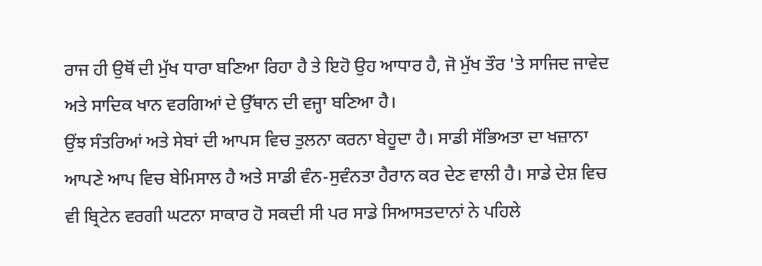ਰਾਜ ਹੀ ਉਥੋਂ ਦੀ ਮੁੱਖ ਧਾਰਾ ਬਣਿਆ ਰਿਹਾ ਹੈ ਤੇ ਇਹੋ ਉਹ ਆਧਾਰ ਹੈ, ਜੋ ਮੁੱਖ ਤੌਰ 'ਤੇ ਸਾਜਿਦ ਜਾਵੇਦ ਅਤੇ ਸਾਦਿਕ ਖਾਨ ਵਰਗਿਆਂ ਦੇ ਉੱਥਾਨ ਦੀ ਵਜ੍ਹਾ ਬਣਿਆ ਹੈ।
ਉਂਝ ਸੰਤਰਿਆਂ ਅਤੇ ਸੇਬਾਂ ਦੀ ਆਪਸ ਵਿਚ ਤੁਲਨਾ ਕਰਨਾ ਬੇਹੂਦਾ ਹੈ। ਸਾਡੀ ਸੱਭਿਅਤਾ ਦਾ ਖਜ਼ਾਨਾ ਆਪਣੇ ਆਪ ਵਿਚ ਬੇਮਿਸਾਲ ਹੈ ਅਤੇ ਸਾਡੀ ਵੰਨ-ਸੁਵੰਨਤਾ ਹੈਰਾਨ ਕਰ ਦੇਣ ਵਾਲੀ ਹੈ। ਸਾਡੇ ਦੇਸ਼ ਵਿਚ ਵੀ ਬ੍ਰਿਟੇਨ ਵਰਗੀ ਘਟਨਾ ਸਾਕਾਰ ਹੋ ਸਕਦੀ ਸੀ ਪਰ ਸਾਡੇ ਸਿਆਸਤਦਾਨਾਂ ਨੇ ਪਹਿਲੇ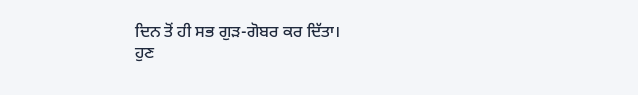ਦਿਨ ਤੋਂ ਹੀ ਸਭ ਗੁੜ-ਗੋਬਰ ਕਰ ਦਿੱਤਾ।
ਹੁਣ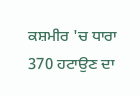ਕਸ਼ਮੀਰ 'ਚ ਧਾਰਾ 370 ਹਟਾਉਣ ਦਾ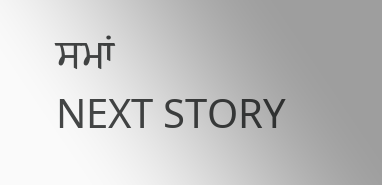ਸਮਾਂ
NEXT STORY